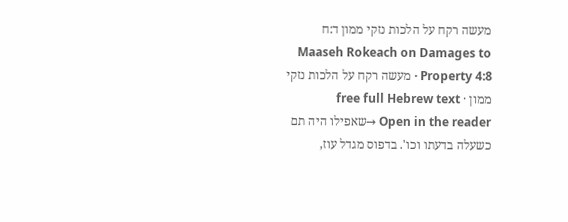מעשה רקח על הלכות נזקי ממון ד:ח
Maaseh Rokeach on Damages to Property 4:8 · מעשה רקח על הלכות נזקי ממון · free full Hebrew text
Open in the reader →שאפילו היה תם כשעלה בדעתו וכו'. בדפוס מגדל עוז,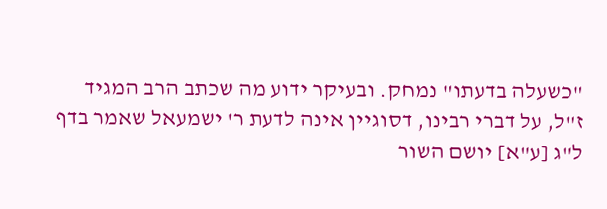"כשעלה בדעתו" נמחק. ובעיקר ידוע מה שכתב הרב המגיד ז"ל, על דברי רבינו, דסוגיין אינה לדעת ר' ישמעאל שאמר בדף ל"ג [ע"א] יושם השור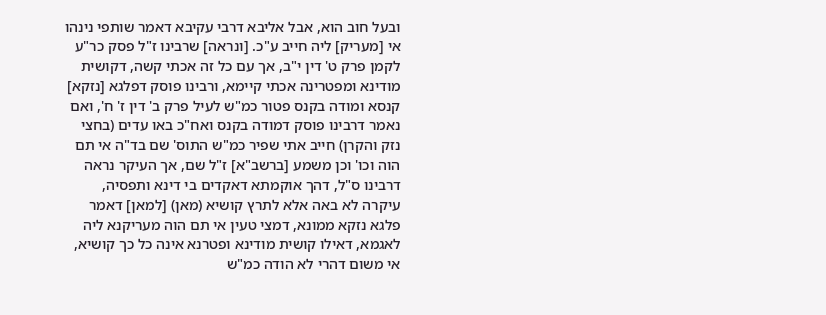ובעל חוב הוא, אבל אליבא דרבי עקיבא דאמר שותפי נינהו אי [מעריק] ליה חייב ע"כ. [ונראה] שרבינו ז"ל פסק כר"ע לקמן פרק ט' דין י"ב, אך עם כל זה אכתי קשה, דקושית מודינא ומפטרינה אכתי קיימא, ורבינו פוסק דפלגא [נזקא] קנסא ומודה בקנס פטור כמ"ש לעיל פרק ב' דין ז' ח', ואם נאמר דרבינו פוסק דמודה בקנס ואח"כ באו עדים (בחצי נזק והקרן) חייב אתי שפיר כמ"ש התוס' שם בד"ה אי תם הוה וכו' וכן משמע [ברשב"א] ז"ל שם, אך העיקר נראה דרבינו ס"ל, דהך אוקמתא דאקדים בי דינא ותפסיה, עיקרה לא באה אלא לתרץ קושיא (מאן) [למאן] דאמר פלגא נזקא ממונא, דמצי טעין אי תם הוה מעריקנא ליה לאגמא, דאילו קושית מודינא ופטרנא אינה כל כך קושיא, אי משום דהרי לא הודה כמ"ש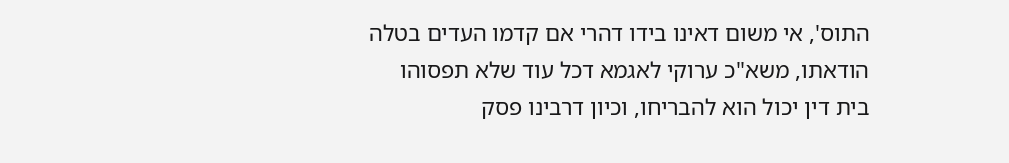התוס', אי משום דאינו בידו דהרי אם קדמו העדים בטלה הודאתו, משא"כ ערוקי לאגמא דכל עוד שלא תפסוהו בית דין יכול הוא להבריחו, וכיון דרבינו פסק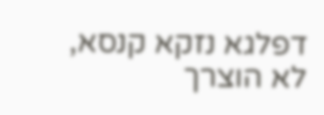דפלגא נזקא קנסא, לא הוצרך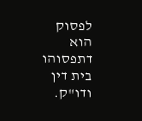לפסוק הוא דתפסוהו בית דין ודו"ק.